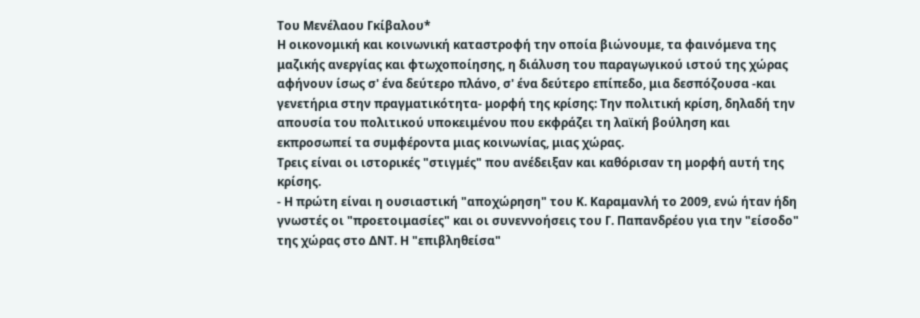Του Μενέλαου Γκίβαλου*
Η οικονομική και κοινωνική καταστροφή την οποία βιώνουμε, τα φαινόμενα της μαζικής ανεργίας και φτωχοποίησης, η διάλυση του παραγωγικού ιστού της χώρας αφήνουν ίσως σ' ένα δεύτερο πλάνο, σ' ένα δεύτερο επίπεδο, μια δεσπόζουσα -και γενετήρια στην πραγματικότητα- μορφή της κρίσης: Την πολιτική κρίση, δηλαδή την απουσία του πολιτικού υποκειμένου που εκφράζει τη λαϊκή βούληση και εκπροσωπεί τα συμφέροντα μιας κοινωνίας, μιας χώρας.
Τρεις είναι οι ιστορικές "στιγμές" που ανέδειξαν και καθόρισαν τη μορφή αυτή της κρίσης.
- Η πρώτη είναι η ουσιαστική "αποχώρηση" του Κ. Καραμανλή το 2009, ενώ ήταν ήδη γνωστές οι "προετοιμασίες" και οι συνεννοήσεις του Γ. Παπανδρέου για την "είσοδο" της χώρας στο ΔΝΤ. Η "επιβληθείσα"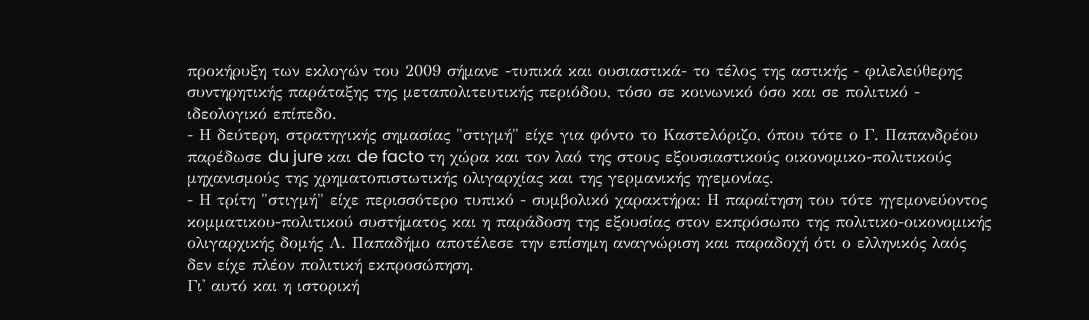προκήρυξη των εκλογών του 2009 σήμανε -τυπικά και ουσιαστικά- το τέλος της αστικής - φιλελεύθερης συντηρητικής παράταξης της μεταπολιτευτικής περιόδου, τόσο σε κοινωνικό όσο και σε πολιτικό - ιδεολογικό επίπεδο.
- Η δεύτερη, στρατηγικής σημασίας "στιγμή" είχε για φόντο το Καστελόριζο, όπου τότε ο Γ. Παπανδρέου παρέδωσε du jure και de facto τη χώρα και τον λαό της στους εξουσιαστικούς οικονομικο-πολιτικούς μηχανισμούς της χρηματοπιστωτικής ολιγαρχίας και της γερμανικής ηγεμονίας.
- Η τρίτη "στιγμή" είχε περισσότερο τυπικό - συμβολικό χαρακτήρα: Η παραίτηση του τότε ηγεμονεύοντος κομματικου-πολιτικού συστήματος και η παράδοση της εξουσίας στον εκπρόσωπο της πολιτικο-οικονομικής ολιγαρχικής δομής Λ. Παπαδήμο αποτέλεσε την επίσημη αναγνώριση και παραδοχή ότι ο ελληνικός λαός δεν είχε πλέον πολιτική εκπροσώπηση.
Γι' αυτό και η ιστορική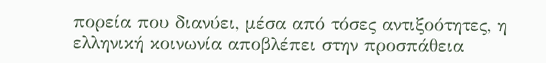πορεία που διανύει, μέσα από τόσες αντιξοότητες, η ελληνική κοινωνία αποβλέπει στην προσπάθεια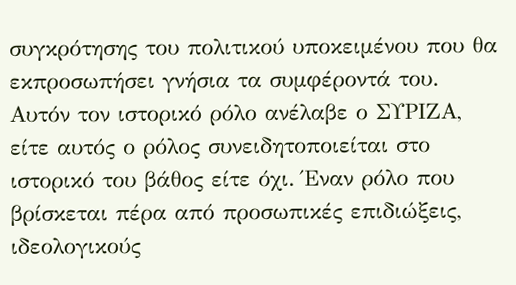συγκρότησης του πολιτικού υποκειμένου που θα εκπροσωπήσει γνήσια τα συμφέροντά του.
Αυτόν τον ιστορικό ρόλο ανέλαβε ο ΣΥΡΙΖΑ, είτε αυτός ο ρόλος συνειδητοποιείται στο ιστορικό του βάθος είτε όχι. Έναν ρόλο που βρίσκεται πέρα από προσωπικές επιδιώξεις, ιδεολογικούς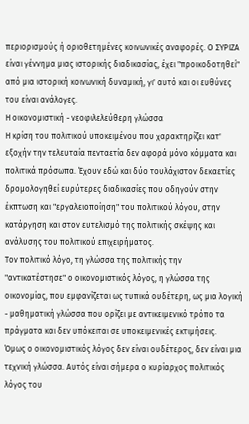περιορισμούς ή οριοθετημένες κοινωνικές αναφορές. Ο ΣΥΡΙΖΑ είναι γέννημα μιας ιστορικής διαδικασίας, έχει "προικοδοτηθεί" από μια ιστορική κοινωνική δυναμική, γι' αυτό και οι ευθύνες του είναι ανάλογες.
Η οικονομιστική - νεοφιλελεύθερη γλώσσα
Η κρίση του πολιτικού υποκειμένου που χαρακτηρίζει κατ' εξοχήν την τελευταία πενταετία δεν αφορά μόνο κόμματα και πολιτικά πρόσωπα. Έχουν εδώ και δύο τουλάχιστον δεκαετίες δρομολογηθεί ευρύτερες διαδικασίες που οδηγούν στην έκπτωση και "εργαλειοποίηση" του πολιτικού λόγου, στην κατάργηση και στον ευτελισμό της πολιτικής σκέψης και ανάλυσης του πολιτικού επιχειρήματος.
Τον πολιτικό λόγο, τη γλώσσα της πολιτικής την "αντικατέστησε" ο οικονομιστικός λόγος, η γλώσσα της οικονομίας, που εμφανίζεται ως τυπικά ουδέτερη, ως μια λογική - μαθηματική γλώσσα που ορίζει με αντικειμενικό τρόπο τα πράγματα και δεν υπόκειται σε υποκειμενικές εκτιμήσεις.
Όμως ο οικονομιστικός λόγος δεν είναι ουδέτερος, δεν είναι μια τεχνική γλώσσα. Αυτός είναι σήμερα ο κυρίαρχος πολιτικός λόγος του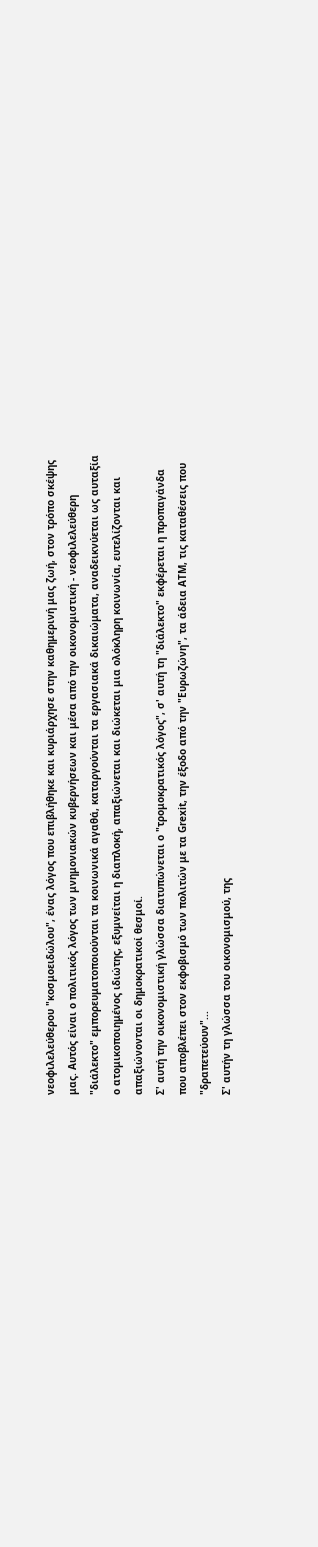νεοφιλελεύθερου "κοσμοειδώλου", ένας λόγος που επιβλήθηκε και κυριάρχησε στην καθημερινή μας ζωή, στον τρόπο σκέψης μας. Αυτός είναι ο πολιτικός λόγος των μνημονιακών κυβερνήσεων και μέσα από την οικονομιστική - νεοφιλελεύθερη "διάλεκτο" εμπορευματοποιούνται τα κοινωνικά αγαθά, καταργούνται τα εργασιακά δικαιώματα, αναδεικνύεται ως αυταξία ο ατομικοποιημένος ιδιώτης, εξυμνείται η διαπλοκή, απαξιώνεται και διώκεται μια ολόκληρη κοινωνία, ευτελίζονται και απαξιώνονται οι δημοκρατικοί θεσμοί.
Σ' αυτή την οικονομιστική γλώσσα διατυπώνεται ο "τρομοκρατικός λόγος", σ' αυτή τη "διάλεκτο" εκφέρεται η προπαγάνδα που αποβλέπει στον εκφοβισμό των πολιτών με τα Grexit, την έξοδο από την "Ευρωζώνη", τα άδεια ΑΤΜ, τις καταθέσεις που "δραπετεύουν"...
Σ' αυτήν τη γλώσσα του οικονομισμού, της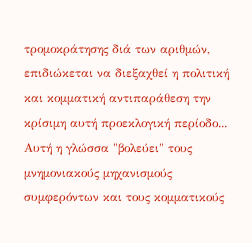τρομοκράτησης διά των αριθμών, επιδιώκεται να διεξαχθεί η πολιτική και κομματική αντιπαράθεση την κρίσιμη αυτή προεκλογική περίοδο... Αυτή η γλώσσα "βολεύει" τους μνημονιακούς μηχανισμούς συμφερόντων και τους κομματικούς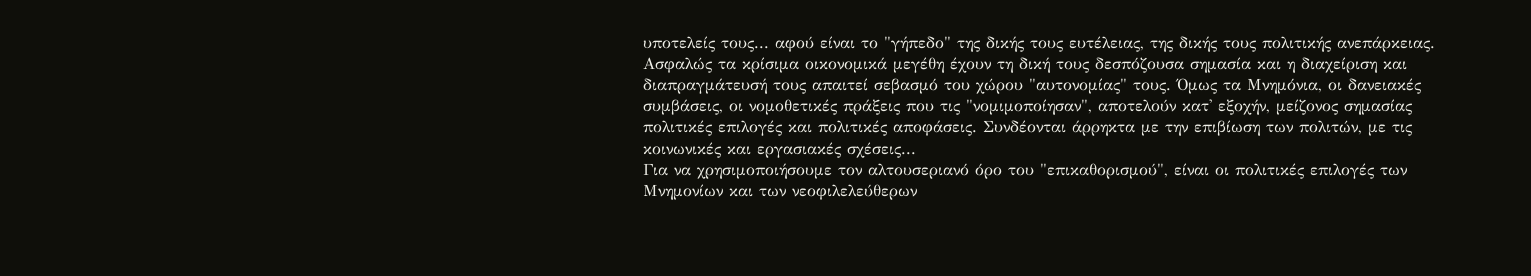υποτελείς τους... αφού είναι το "γήπεδο" της δικής τους ευτέλειας, της δικής τους πολιτικής ανεπάρκειας.
Ασφαλώς τα κρίσιμα οικονομικά μεγέθη έχουν τη δική τους δεσπόζουσα σημασία και η διαχείριση και διαπραγμάτευσή τους απαιτεί σεβασμό του χώρου "αυτονομίας" τους. Όμως τα Μνημόνια, οι δανειακές συμβάσεις, οι νομοθετικές πράξεις που τις "νομιμοποίησαν", αποτελούν κατ' εξοχήν, μείζονος σημασίας πολιτικές επιλογές και πολιτικές αποφάσεις. Συνδέονται άρρηκτα με την επιβίωση των πολιτών, με τις κοινωνικές και εργασιακές σχέσεις...
Για να χρησιμοποιήσουμε τον αλτουσεριανό όρο του "επικαθορισμού", είναι οι πολιτικές επιλογές των Μνημονίων και των νεοφιλελεύθερων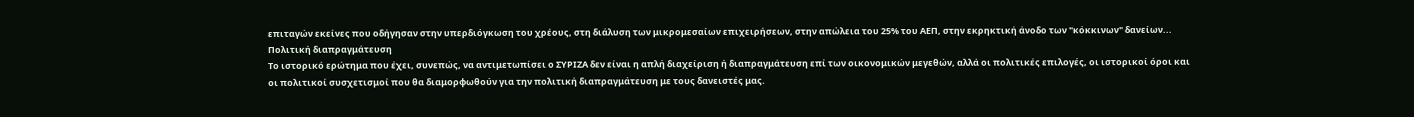επιταγών εκείνες που οδήγησαν στην υπερδιόγκωση του χρέους, στη διάλυση των μικρομεσαίων επιχειρήσεων, στην απώλεια του 25% του ΑΕΠ, στην εκρηκτική άνοδο των "κόκκινων" δανείων...
Πολιτική διαπραγμάτευση
Το ιστορικό ερώτημα που έχει, συνεπώς, να αντιμετωπίσει ο ΣΥΡΙΖΑ δεν είναι η απλή διαχείριση ή διαπραγμάτευση επί των οικονομικών μεγεθών, αλλά οι πολιτικές επιλογές, οι ιστορικοί όροι και οι πολιτικοί συσχετισμοί που θα διαμορφωθούν για την πολιτική διαπραγμάτευση με τους δανειστές μας.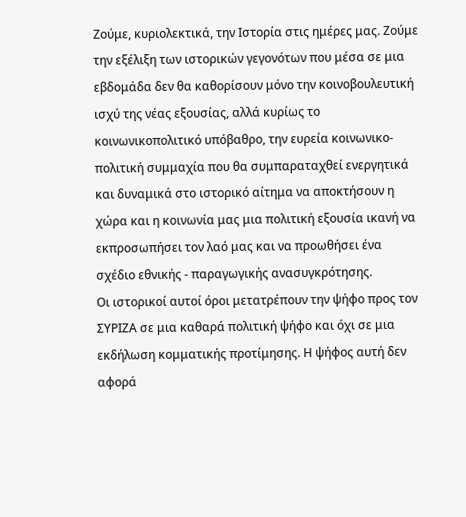Ζούμε, κυριολεκτικά, την Ιστορία στις ημέρες μας. Ζούμε την εξέλιξη των ιστορικών γεγονότων που μέσα σε μια εβδομάδα δεν θα καθορίσουν μόνο την κοινοβουλευτική ισχύ της νέας εξουσίας, αλλά κυρίως το κοινωνικοπολιτικό υπόβαθρο, την ευρεία κοινωνικο-πολιτική συμμαχία που θα συμπαραταχθεί ενεργητικά και δυναμικά στο ιστορικό αίτημα να αποκτήσουν η χώρα και η κοινωνία μας μια πολιτική εξουσία ικανή να εκπροσωπήσει τον λαό μας και να προωθήσει ένα σχέδιο εθνικής - παραγωγικής ανασυγκρότησης.
Οι ιστορικοί αυτοί όροι μετατρέπουν την ψήφο προς τον ΣΥΡΙΖΑ σε μια καθαρά πολιτική ψήφο και όχι σε μια εκδήλωση κομματικής προτίμησης. Η ψήφος αυτή δεν αφορά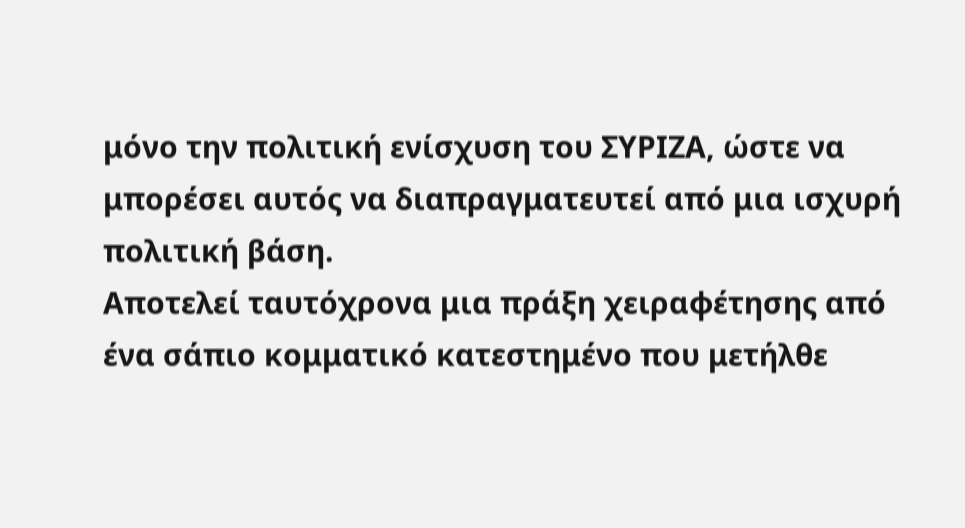μόνο την πολιτική ενίσχυση του ΣΥΡΙΖΑ, ώστε να μπορέσει αυτός να διαπραγματευτεί από μια ισχυρή πολιτική βάση.
Αποτελεί ταυτόχρονα μια πράξη χειραφέτησης από ένα σάπιο κομματικό κατεστημένο που μετήλθε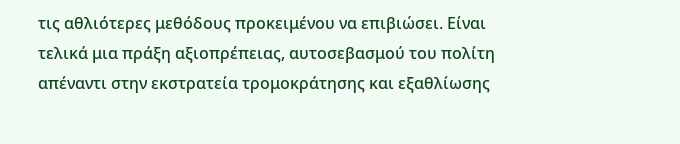τις αθλιότερες μεθόδους προκειμένου να επιβιώσει. Είναι τελικά μια πράξη αξιοπρέπειας, αυτοσεβασμού του πολίτη απέναντι στην εκστρατεία τρομοκράτησης και εξαθλίωσης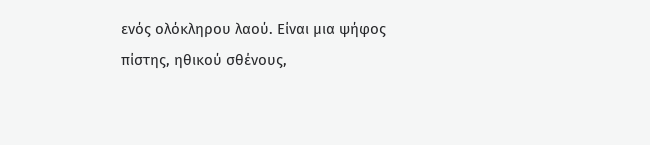ενός ολόκληρου λαού. Είναι μια ψήφος πίστης, ηθικού σθένους,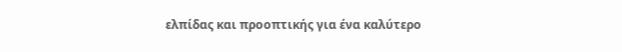ελπίδας και προοπτικής για ένα καλύτερο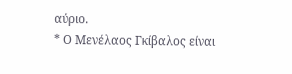αύριο.
* Ο Μενέλαος Γκίβαλος είναι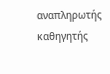αναπληρωτής καθηγητής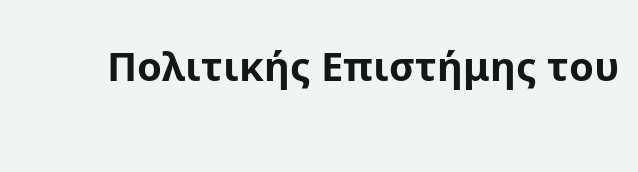Πολιτικής Επιστήμης του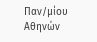Παν/μίου Αθηνών